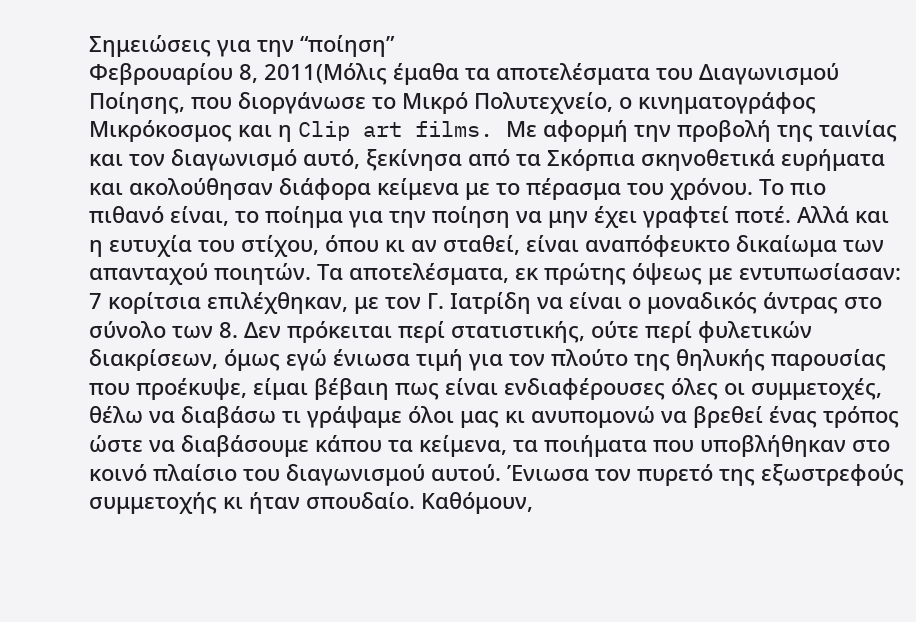Σημειώσεις για την “ποίηση”
Φεβρουαρίου 8, 2011(Μόλις έμαθα τα αποτελέσματα του Διαγωνισμού Ποίησης, που διοργάνωσε το Μικρό Πολυτεχνείο, ο κινηματογράφος Μικρόκοσμος και η Clip art films. Με αφορμή την προβολή της ταινίας και τον διαγωνισμό αυτό, ξεκίνησα από τα Σκόρπια σκηνοθετικά ευρήματα και ακολούθησαν διάφορα κείμενα με το πέρασμα του χρόνου. Το πιο πιθανό είναι, το ποίημα για την ποίηση να μην έχει γραφτεί ποτέ. Αλλά και η ευτυχία του στίχου, όπου κι αν σταθεί, είναι αναπόφευκτο δικαίωμα των απανταχού ποιητών. Τα αποτελέσματα, εκ πρώτης όψεως με εντυπωσίασαν: 7 κορίτσια επιλέχθηκαν, με τον Γ. Ιατρίδη να είναι ο μοναδικός άντρας στο σύνολο των 8. Δεν πρόκειται περί στατιστικής, ούτε περί φυλετικών διακρίσεων, όμως εγώ ένιωσα τιμή για τον πλούτο της θηλυκής παρουσίας που προέκυψε, είμαι βέβαιη πως είναι ενδιαφέρουσες όλες οι συμμετοχές, θέλω να διαβάσω τι γράψαμε όλοι μας κι ανυπομονώ να βρεθεί ένας τρόπος ώστε να διαβάσουμε κάπου τα κείμενα, τα ποιήματα που υποβλήθηκαν στο κοινό πλαίσιο του διαγωνισμού αυτού. Ένιωσα τον πυρετό της εξωστρεφούς συμμετοχής κι ήταν σπουδαίο. Καθόμουν,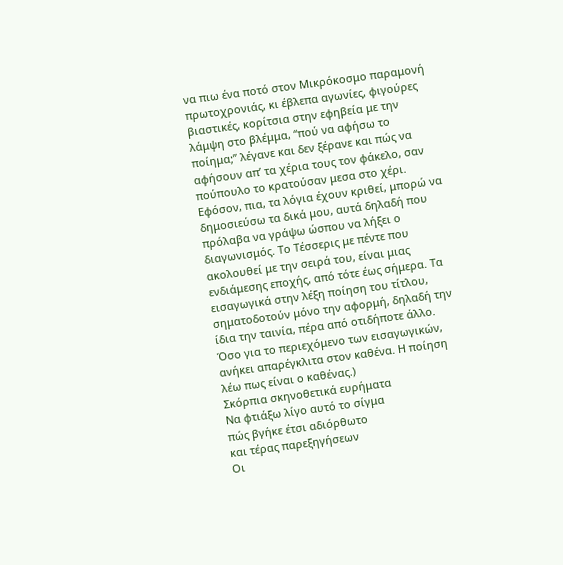να πιω ένα ποτό στον Μικρόκοσμο παραμονή πρωτοχρονιάς, κι έβλεπα αγωνίες, φιγούρες βιαστικές, κορίτσια στην εφηβεία με την λάμψη στο βλέμμα, “πού να αφήσω το ποίημα;” λέγανε και δεν ξέρανε και πώς να αφήσουν απ’ τα χέρια τους τον φάκελο, σαν πούπουλο το κρατούσαν μεσα στο χέρι. Εφόσον, πια, τα λόγια έχουν κριθεί, μπορώ να δημοσιεύσω τα δικά μου, αυτά δηλαδή που πρόλαβα να γράψω ώσπου να λήξει ο διαγωνισμός. Το Τέσσερις με πέντε που ακολουθεί με την σειρά του, είναι μιας ενδιάμεσης εποχής, από τότε έως σήμερα. Τα εισαγωγικά στην λέξη ποίηση του τίτλου, σηματοδοτούν μόνο την αφορμή, δηλαδή την ίδια την ταινία, πέρα από οτιδήποτε άλλο. Όσο για το περιεχόμενο των εισαγωγικών, ανήκει απαρέγκλιτα στον καθένα. Η ποίηση λέω πως είναι ο καθένας.)
Σκόρπια σκηνοθετικά ευρήματα
Να φτιάξω λίγο αυτό το σίγμα
πώς βγήκε έτσι αδιόρθωτο
και τέρας παρεξηγήσεων
Οι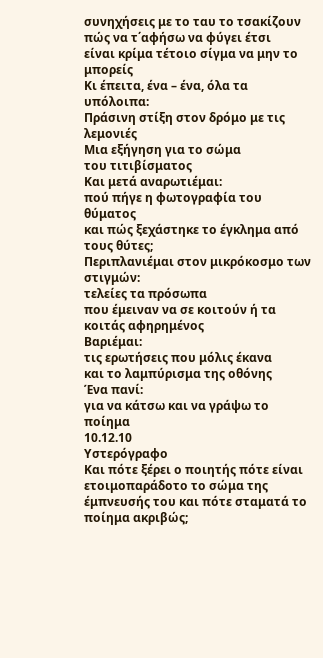συνηχήσεις με το ταυ το τσακίζουν
πώς να τ΄αφήσω να φύγει έτσι
είναι κρίμα τέτοιο σίγμα να μην το μπορείς
Κι έπειτα, ένα – ένα, όλα τα υπόλοιπα:
Πράσινη στίξη στον δρόμο με τις λεμονιές
Μια εξήγηση για το σώμα
του τιτιβίσματος
Και μετά αναρωτιέμαι:
πού πήγε η φωτογραφία του θύματος
και πώς ξεχάστηκε το έγκλημα από τους θύτες;
Περιπλανιέμαι στον μικρόκοσμο των στιγμών:
τελείες τα πρόσωπα
που έμειναν να σε κοιτούν ή τα κοιτάς αφηρημένος
Βαριέμαι:
τις ερωτήσεις που μόλις έκανα
και το λαμπύρισμα της οθόνης
Ένα πανί:
για να κάτσω και να γράψω το ποίημα
10.12.10
Υστερόγραφο
Και πότε ξέρει ο ποιητής πότε είναι ετοιμοπαράδοτο το σώμα της έμπνευσής του και πότε σταματά το ποίημα ακριβώς;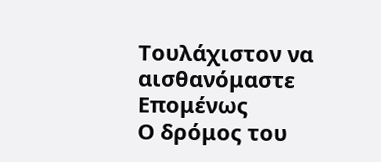Τουλάχιστον να αισθανόμαστε
Επομένως
Ο δρόμος του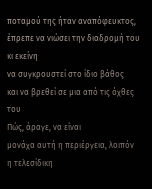ποταμού της ήταν αναπόφευκτος, έπρεπε να νιώσει την διαδρομή του κι εκείνη
να συγκρουστεί στο ίδιο βάθος
και να βρεθεί σε μια από τις όχθες του
Πώς, άραγε, να είναι
μονάχα αυτή η περιέργεια, λοιπόν
η τελεσίδικη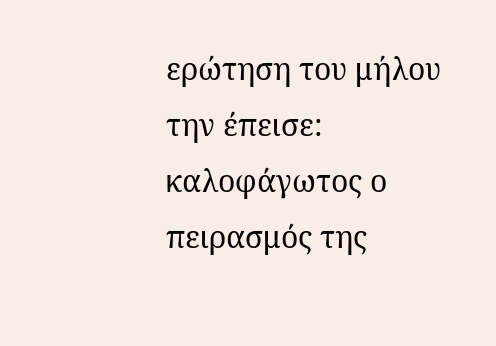ερώτηση του μήλου την έπεισε:
καλοφάγωτος ο πειρασμός της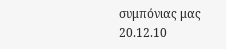συμπόνιας μας
20.12.10